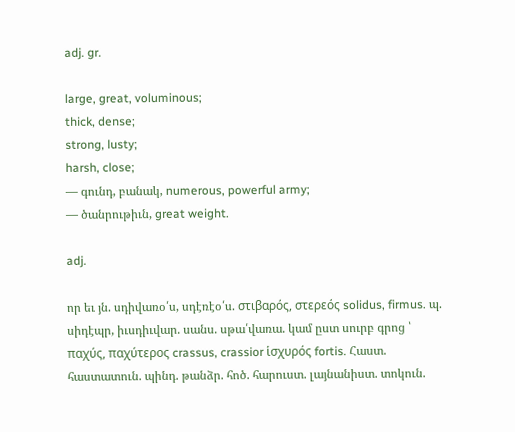adj. gr.

large, great, voluminous;
thick, dense;
strong, lusty;
harsh, close;
— գունդ, բանակ, numerous, powerful army;
— ծանրութիւն, great weight.

adj.

որ եւ յն. սդիվառօ՛ս, սդէռէօ՛ս. στιβαρός, στερεός solidus, firmus. պ. սիդէպր, իւսդիւվար. սանս. սթա՛վառա. կամ ըստ սուրբ գրոց ՝ παχύς, παχύτερος crassus, crassior ἱσχυρός fortis. Հաստ. հաստատուն. պինդ. թանձր. հոծ. հարուստ. լայնանիստ. տոկուն.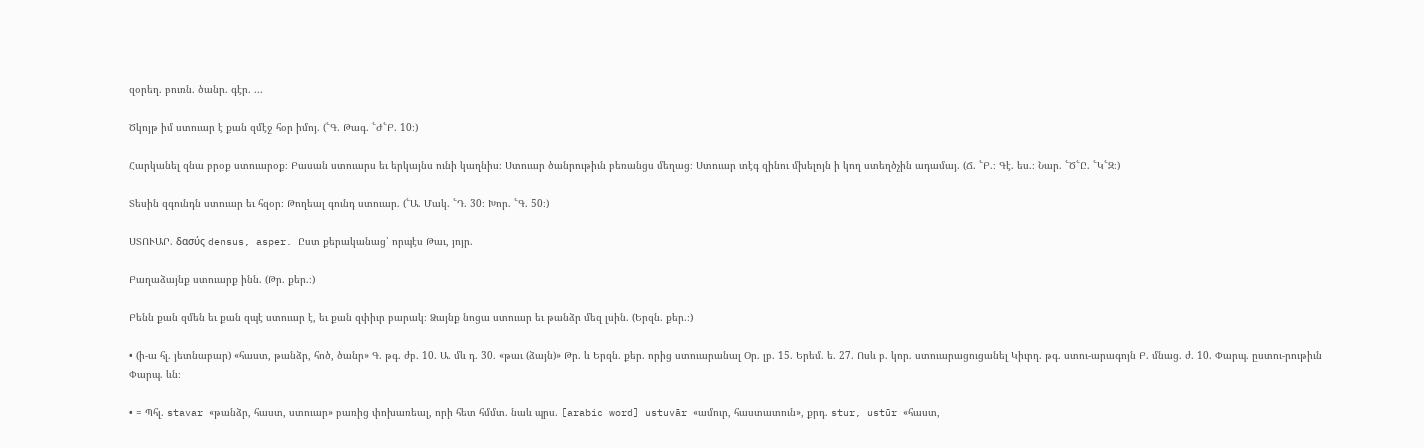զօրեղ. բուռն. ծանր. գէր. ...

Ծկոյթ իմ ստուար է քան զմէջ հօր իմոյ. (՟Գ. Թագ. ՟Ժ՟Բ. 10։)

Հարկանել զնա բրօք ստուարօք։ Բասան ստուարս եւ երկայնս ունի կաղնիս։ Ստուար ծանրութիւն բեռանցս մեղաց։ Ստուար տէգ զինու մխելոյն ի կող ստեղծչին ադամայ. (Ճ. ՟Բ.։ Գէ. ես.։ Նար. ՟Ծ՟Ը. ՟Կ՟Զ։)

Տեսին զգունդն ստուար եւ հզօր։ Թողեալ գունդ ստուար. (՟Ա. Մակ. ՟Դ. 30։ Խոր. ՟Գ. 50։)

ՍՏՈՒԱՐ. δασύς densus, asper. Ըստ քերականաց՝ որպէս Թաւ, յոյր.

Բաղաձայնք ստուարք ինն. (Թր. քեր.։)

Բենն քան զմեն եւ քան զպէ ստուար է, եւ քան զփիւր բարակ։ Ձայնք նոցա ստուար եւ թանձր մեզ լսին. (Երզն. քեր.։)

• (ի-ա հլ. յետնաբար) «հաստ, թանձր, հոծ, ծանր» Գ. թգ. ժբ. 10. Ա. մև դ. 30. «թաւ (ձայն)» Թր. և Երզն. քեր. որից ստուարանալ Օր. լբ. 15. Երեմ. ե. 27. Ոսև բ. կոր. ստուարացուցանել Կիւրղ. թգ. ստու-արագոյն Բ. մնաց. ժ. 10. Փարպ. ըստու-րութիւն Փարպ. ևն։

• = Պհլ. stavar «թանձր, հաստ, ստուար» բառից փոխառեալ, որի հետ հմմտ. նաև պրս. [arabic word] ustuvār «ամուր, հաստատուն», քրդ. stur, ustūr «հաստ,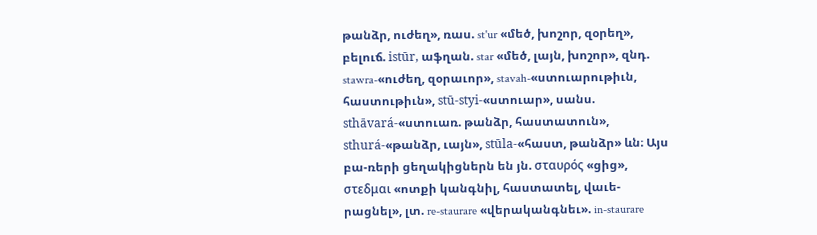թանձր, ուժեղ», ռաս. st'ur «մեծ, խոշոր, զօրեղ», բելուճ. istūr, աֆղան. star «մեծ, լայն, խոշոր», զնդ. stawra-«ուժեղ, զօրաւոր», stavah-«ստուարութիւն, հաստութիւն», stū-styi-«ստուար», սանս. sthāvará-«ստուառ. թանձր, հաստատուն», sthurá-«թանձր, ւայն», stūla-«հաստ, թանձր» ևն։ Այս բա-ռերի ցեղակիցներն են յն. σταυρός «ցից», στεδμαι «ոտքի կանգնիլ, հաստատել, վաւե-րացնել», լտ. re-staurare «վերականգնեւ». in-staurare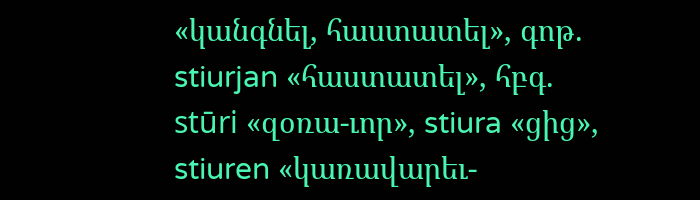«կանգնել, հաստատել», գոթ. stiurjan «հաստատել», հբգ. stūri «զօռա-ւոր», stiura «ցից», stiuren «կառավարեւ-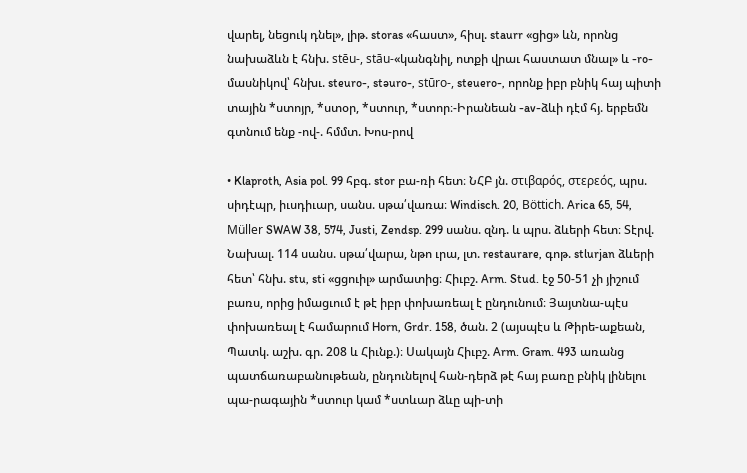վարել, նեցուկ դնել», լիթ. storas «հաստ», հիսլ. staurr «ցից» ևն, որոնց նախաձևն է հնխ. stēu-, stāu-«կանգնիլ, ոտքի վրաւ հաստատ մնալ» և -ro-մասնիկով՝ հնխւ. steuro-, stəuro-, stūro-, steuero-, որոնք իբր բնիկ հայ պիտի տային *ստոյր, *ստօր, *ստուր, *ստոր։-Իրանեան -av-ձևի դէմ հյ. երբեմն գտնում ենք -ով-. հմմտ. Խոս-րով

• Klaproth, Asia pol. 99 հբգ. stor բա-ռի հետ։ ՆՀԲ յն. στιβαρός, στερεός, պրս. սիդէպր, իւսդիւար, սանս. սթա՛վառա։ Windisch. 20, Böttich. Arica 65, 54, Müller SWAW 38, 574, Justi, Zendsp. 299 սանս. զնդ. և պրս. ձևերի հետ։ Տէրվ. Նախալ. 114 սանս. սթա՛վարա, նթո ւրա, լտ. restaurare, գոթ. stlurjan ձևերի հետ՝ հնխ. stu, sti «ցցուիլ» արմատից։ Հիւբշ. Arm. Stud. էջ 50-51 չի յիշում բառս, որից իմացւում է թէ իբր փոխառեալ է ընդունում։ Յայտնա-պէս փոխառեալ է համարում Horn, Grdr. 158, ծան. 2 (այսպէս և Թիրե-աքեան, Պատկ. աշխ. գր. 208 և Հիւնք.)։ Սակայն Հիւբշ. Arm. Gram. 493 առանց պատճառաբանութեան, ընդունելով հան-դերձ թէ հայ բառը բնիկ լինելու պա-րագային *ստուր կամ *ստևար ձևը պի-տի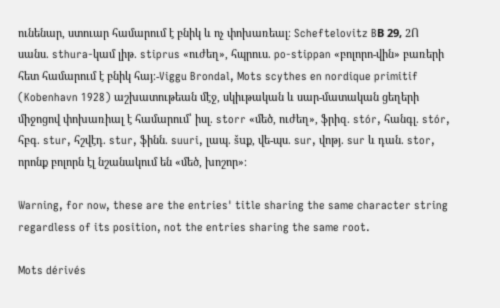ունենար, ստուար համարում է բնիկ և ոչ փոխառեալ։ Scheftelovitz BВ 29, 2Ո սանս. sthura-կամ լիթ. stiprus «ուժեղ», հպրուս. po-stippan «բոլորո-վին» բառերի հետ համարում է բնիկ հայ։-Viggu Brondal, Mots scythes en nordique primitif (Kobenhavn 1928) աշխատութեան մէջ, սկիւթական և սար-մատական ցեղերի միջոցով փոխառիալ է համարում՝ իսլ. storr «մեծ, ուժեղ», ֆրիզ. stór, հանգլ. stór, հբգ. stur, հշվէդ. stur, ֆինն. suuri, լապ. šuք, վե-պս. sur, վոթյ. sur և դան. stor, որոնք բոլորն էլ նշանակում են «մեծ, խոշոր»։

Warning, for now, these are the entries' title sharing the same character string regardless of its position, not the entries sharing the same root.

Mots dérivés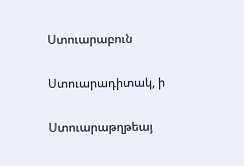Ստուարաբուն

Ստուարադիտակ, ի

Ստուարաթղթեայ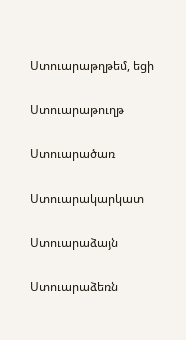Ստուարաթղթեմ, եցի

Ստուարաթուղթ

Ստուարածառ

Ստուարակարկատ

Ստուարաձայն

Ստուարաձեռն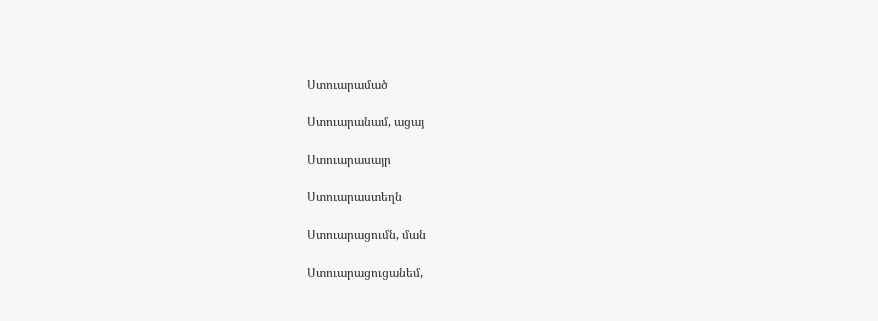Ստուարամած

Ստուարանամ, ացայ

Ստուարասայր

Ստուարաստեղն

Ստուարացումն, ման

Ստուարացուցանեմ,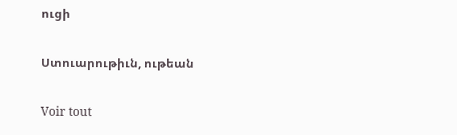ուցի

Ստուարութիւն, ութեան

Voir tout